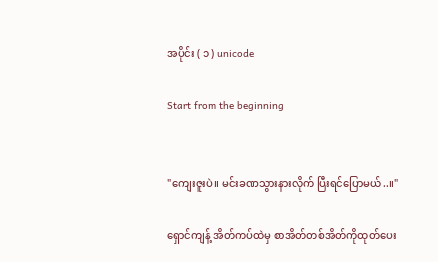အပိုင်း ( ၁ ) unicode

Start from the beginning


"ကျေးဇူးပဲ။ မင်းခဏသွားနားလိုက် ပြီးရင်ပြောမယ်..။"

ရှောင်ကျန့် အိတ်ကပ်ထဲမှ စာအိတ်တစ်အိတ်ကိုထုတ်ပေး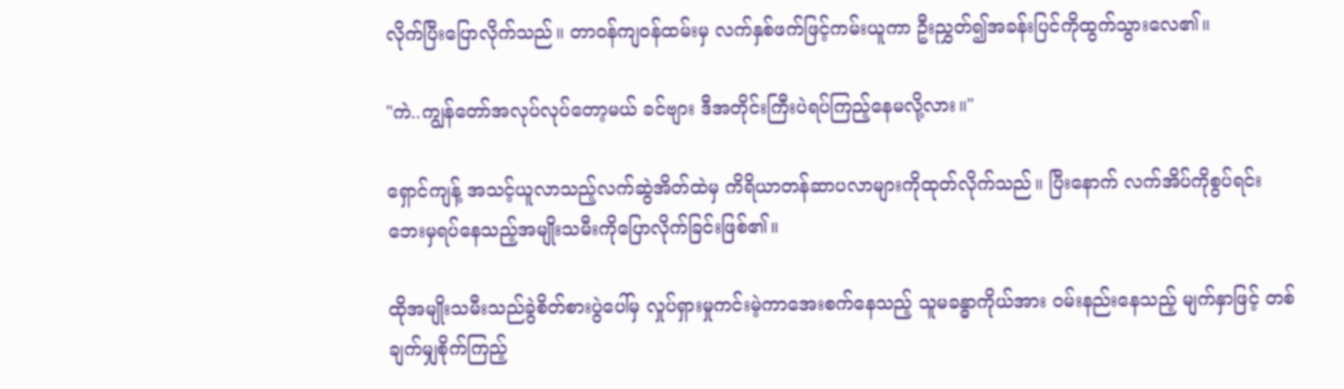လိုက်ပြီးပြောလိုက်သည်။ တာ၀န်ကျ၀န်ထမ်းမှ လက်နှစ်ဖက်ဖြင့်ကမ်းယူကာ ဦးညွှတ်၍အခန်းပြင်ကိုထွက်သွားလေ၏။

"ကဲ..ကျွန်တော်အလုပ်လုပ်တော့မယ် ခင်ဗျား ဒီအတိုင်းကြီးပဲရပ်ကြည့်နေမလို့လား။"

ရှောင်ကျန့် အသင့်ယူလာသည့်လက်ဆွဲအိတ်ထဲမှ ကိရိယာတန်ဆာပလာများကိုထုတ်လိုက်သည်။ ပြီးနောက် လက်အိပ်ကိုစွပ်ရင်း ဘေးမှရပ်နေသည့်အမျိုးသမီးကိုပြောလိုက်ခြင်းဖြစ်၏။

ထိုအမျိုးသမီးသည်ခွဲစိတ်စားပွဲပေါ်မှ လှုပ်ရှားမှုကင်းမဲ့ကာအေးစက်နေသည့် သူမခန္ဓာကိုယ်အား ၀မ်းနည်းနေသည့် မျက်နှာဖြင့် တစ်ချက်မျှစိုက်ကြည့်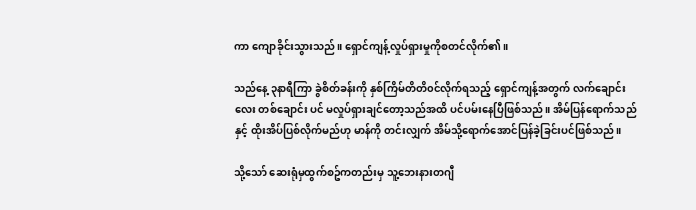ကာ ကျောခိုင်းသွားသည်။ ရှောင်ကျန့်လှုပ်ရှားမှုကိုစတင်လိုက်၏။

သည်နေ့ ၃နာရီကြာ ခွဲစိတ်ခန်းကို နှစ်ကြိမ်တိတိ၀င်လိုက်ရသည့် ရှောင်ကျန့်အတွက် လက်ချောင်းလေး တစ်ချောင်း ပင် မလှုပ်ရှားချင်တော့သည်အထိ ပင်ပမ်းနေပြီဖြစ်သည်။ အိမ်ပြန်ရောက်သည်နှင့် ထိုးအိပ်ပြစ်လိုက်မည်ဟု မာန်ကို တင်းလျှက် အိမ်သို့ရောက်အောင်ပြန်ခဲ့ခြင်းပင်ဖြစ်သည်။

သို့သော် ဆေးရုံမှထွက်စဥ်ကတည်းမှ သူ့ဘေးနားတဂျီ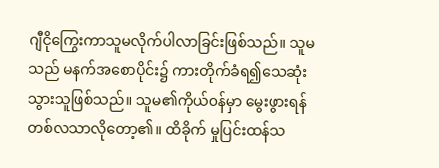ဂျီငိုကြွေးကာသူမလိုက်ပါလာခြင်းဖြစ်သည်။ သူမ သည် မနက်အစောပိုင်း၌ ကားတိုက်ခံရ၍သေဆုံးသွားသူဖြစ်သည်။ သူမ၏ကိုယ်၀န်မှာ မွေးဖွားရန် တစ်လသာလိုတော့၏။ ထိခိုက် မှုပြင်းထန်သ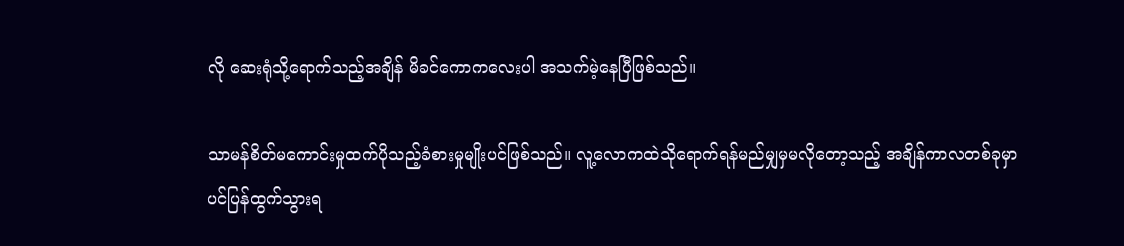လို ဆေးရုံသို့ရောက်သည့်အချိန် မိခင်ကောကလေးပါ အသက်မဲ့နေပြီဖြစ်သည်။

သာမန်စိတ်မကောင်းမှုထက်ပိုသည့်ခံစားမှုမျိုးပင်ဖြစ်သည်။ လူ့လောကထဲသိုရောက်ရန်မည်မျှမှမလိုတော့သည့် အချိန်ကာလတစ်ခုမှာပင်ပြန်ထွက်သွားရ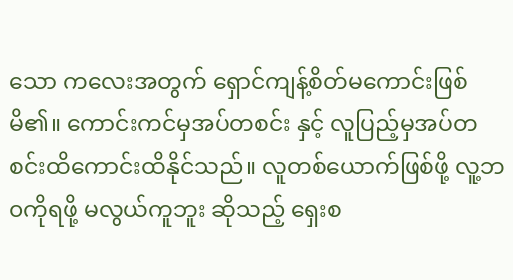သော ကလေးအတွက် ရှောင်ကျန့်စိတ်မကောင်းဖြစ်မိ၏။ ကောင်းကင်မှအပ်တစင်း နှင့် လူပြည့်မှအပ်တစင်းထိကောင်းထိနိုင်သည်။ လူတစ်ယောက်ဖြစ်ဖို့ လူ့ဘ၀ကိုရဖို့ မလွယ်ကူဘူး ဆိုသည့် ရှေးစ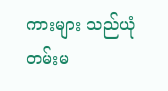ကားများ သည်ယုံတမ်းမ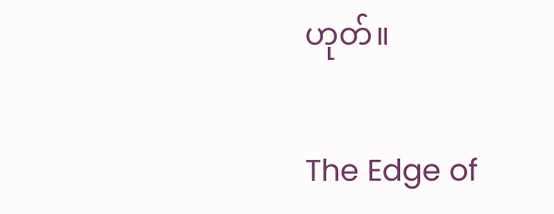ဟုတ်။

The Edge of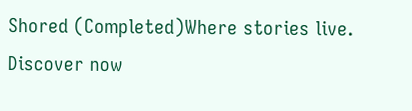Shored (Completed)Where stories live. Discover now